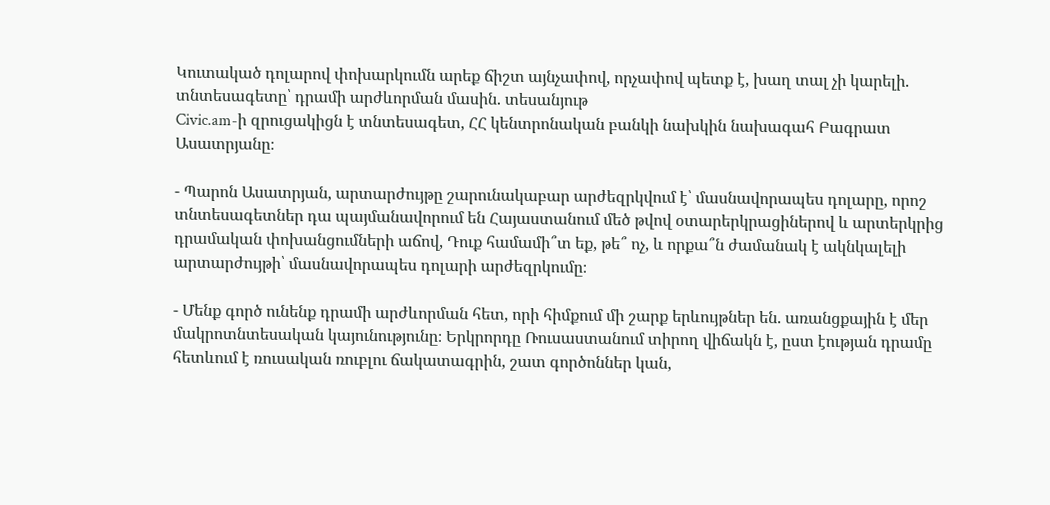Կուտակած դոլարով փոխարկումն արեք ճիշտ այնչափով, որչափով պետք է, խաղ տալ չի կարելի. տնտեսագետը՝ դրամի արժևորման մասին. տեսանյութ
Civic.am-ի զրուցակիցն է տնտեսագետ, ՀՀ կենտրոնական բանկի նախկին նախագահ Բագրատ Ասատրյանը։

- Պարոն Ասատրյան, արտարժույթը շարունակաբար արժեզրկվում է՝ մասնավորապես դոլարը, որոշ տնտեսագետներ դա պայմանավորում են Հայաստանում մեծ թվով օտարերկրացիներով և արտերկրից դրամական փոխանցումների աճով, Դուք համամի՞տ եք, թե՞ ոչ, և որքա՞ն ժամանակ է ակնկալելի արտարժույթի՝ մասնավորապես դոլարի արժեզրկումը։

- Մենք գործ ունենք դրամի արժևորման հետ, որի հիմքում մի շարք երևույթներ են. առանցքային է մեր մակրոտնտեսական կայունությունը։ Երկրորդը Ռուսաստանում տիրող վիճակն է, ըստ էության դրամը հետևում է ռուսական ռուբլու ճակատագրին, շատ գործոններ կան,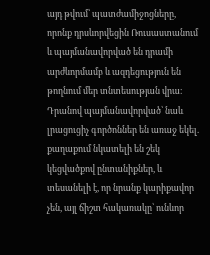այդ թվում՝ պատժամիջոցները, որոնք դրսևորվեցին Ռուսաստանում և պայմանավորված են դրամի արժևորմամբ և ազդեցություն են թողնում մեր տնտեսության վրա։ Դրանով պայմանավորված՝ նաև լրացուցիչ գործոններ են առաջ եկել. քաղաքում նկատելի են շեկ կեցվածքով ընտանիքներ, և տեսանելի է, որ նրանք կարիքավոր չեն, այլ ճիշտ հակառակը՝ ունևոր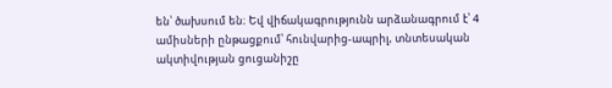են՝ ծախսում են։ Եվ վիճակագրությունն արձանագրում է՝ 4 ամիսների ընթացքում՝ հունվարից-ապրիլ, տնտեսական ակտիվության ցուցանիշը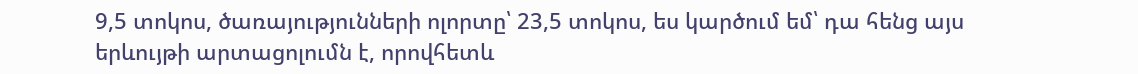9,5 տոկոս, ծառայությունների ոլորտը՝ 23,5 տոկոս, ես կարծում եմ՝ դա հենց այս երևույթի արտացոլումն է, որովհետև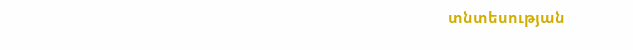տնտեսության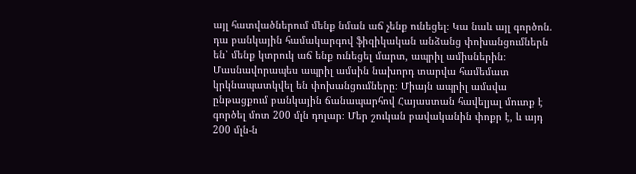այլ հատվածներում մենք նման աճ չենք ունեցել։ Կա նաև այլ գործոն. դա բանկային համակարգով ֆիզիկական անձանց փոխանցումներն են՝ մենք կտրուկ աճ ենք ունեցել մարտ, ապրիլ ամիսներին։ Մասնավորապես ապրիլ ամսին նախորդ տարվա համեմատ կրկնապատկվել են փոխանցումները։ Միայն ապրիլ ամսվա ընթացքում բանկային ճանապարհով Հայաստան հավելյալ մուտք է գործել մոտ 200 մլն դոլար։ Մեր շուկան բավականին փոքր է, և այդ 200 մլն-ն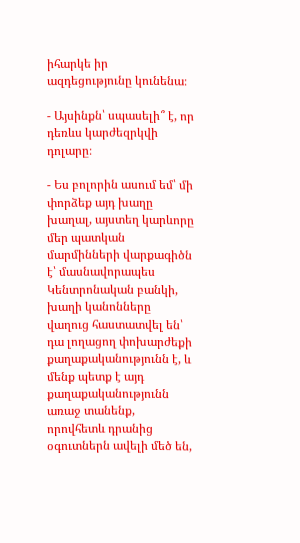իհարկե իր ազդեցությունը կունենա։

- Այսինքն՝ սպասելի՞ է, որ դեռևս կարժեզրկվի դոլարը։

- Ես բոլորին ասում եմ՝ մի փորձեք այդ խաղը խաղալ, այստեղ կարևորը մեր պատկան մարմինների վարքագիծն է՝ մասնավորապես Կենտրոնական բանկի, խաղի կանոնները վաղուց հաստատվել են՝ դա լողացող փոխարժեքի քաղաքականությունն է, և մենք պետք է այդ քաղաքականությունն առաջ տանենք, որովհետև դրանից օգուտներն ավելի մեծ են,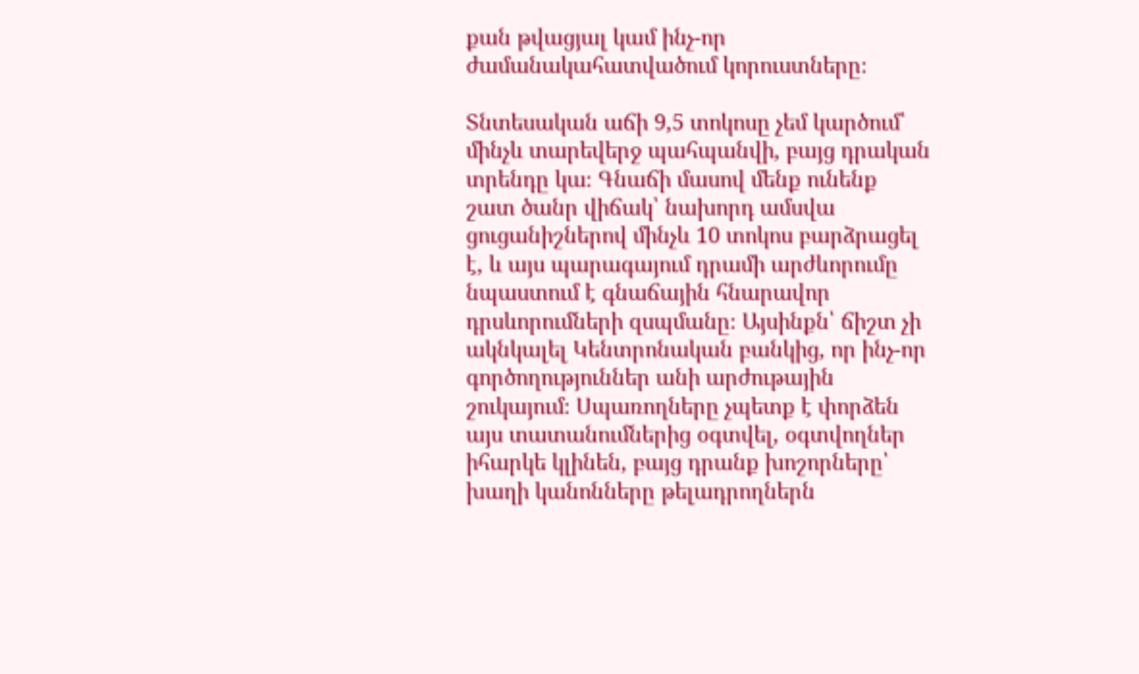քան թվացյալ կամ ինչ-որ ժամանակահատվածում կորուստները։

Տնտեսական աճի 9,5 տոկոսը չեմ կարծում՝ մինչև տարեվերջ պահպանվի, բայց դրական տրենդը կա։ Գնաճի մասով մենք ունենք շատ ծանր վիճակ՝ նախորդ ամսվա ցուցանիշներով մինչև 10 տոկոս բարձրացել է, և այս պարագայում դրամի արժևորումը նպաստում է գնաճային հնարավոր դրսևորումների զսպմանը։ Այսինքն՝ ճիշտ չի ակնկալել Կենտրոնական բանկից, որ ինչ-որ գործողություններ անի արժութային շուկայում։ Սպառողները չպետք է փորձեն այս տատանումներից օգտվել, օգտվողներ իհարկե կլինեն, բայց դրանք խոշորները՝ խաղի կանոնները թելադրողներն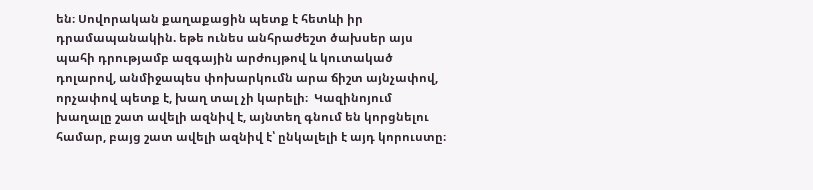են։ Սովորական քաղաքացին պետք է հետևի իր դրամապանակին. եթե ունես անհրաժեշտ ծախսեր այս պահի դրությամբ ազգային արժույթով և կուտակած դոլարով, անմիջապես փոխարկումն արա ճիշտ այնչափով, որչափով պետք է, խաղ տալ չի կարելի։  Կազինոյում խաղալը շատ ավելի ազնիվ է, այնտեղ գնում են կորցնելու համար, բայց շատ ավելի ազնիվ է՝ ընկալելի է այդ կորուստը։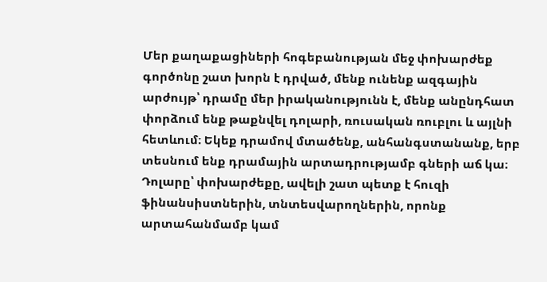Մեր քաղաքացիների հոգեբանության մեջ փոխարժեք գործոնը շատ խորն է դրված, մենք ունենք ազգային արժույթ՝ դրամը մեր իրականությունն է, մենք անընդհատ փորձում ենք թաքնվել դոլարի, ռուսական ռուբլու և այլնի հետևում։ Եկեք դրամով մտածենք, անհանգստանանք, երբ տեսնում ենք դրամային արտադրությամբ գների աճ կա։ Դոլարը՝ փոխարժեքը, ավելի շատ պետք է հուզի ֆինանսիստներին, տնտեսվարողներին, որոնք արտահանմամբ կամ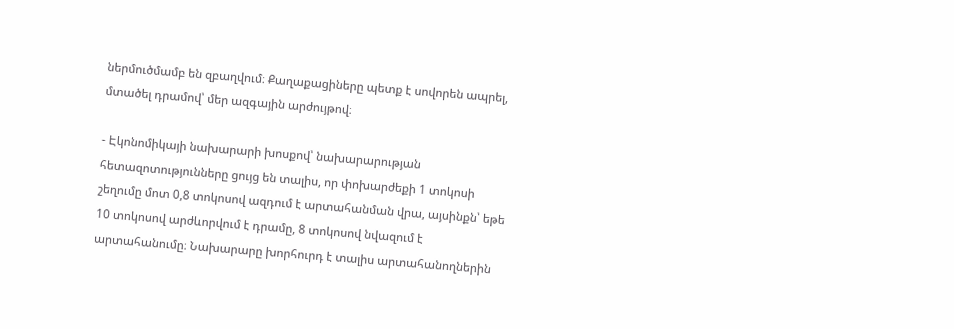ներմուծմամբ են զբաղվում։ Քաղաքացիները պետք է սովորեն ապրել, մտածել դրամով՝ մեր ազգային արժույթով։

- Էկոնոմիկայի նախարարի խոսքով՝ նախարարության հետազոտությունները ցույց են տալիս, որ փոխարժեքի 1 տոկոսի շեղումը մոտ 0,8 տոկոսով ազդում է արտահանման վրա, այսինքն՝ եթե 10 տոկոսով արժևորվում է դրամը, 8 տոկոսով նվազում է արտահանումը։ Նախարարը խորհուրդ է տալիս արտահանողներին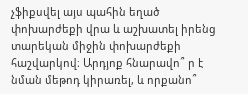չֆիքսվել այս պահին եղած փոխարժեքի վրա և աշխատել իրենց տարեկան միջին փոխարժեքի հաշվարկով։ Արդյոք հնարավո՞ ր է նման մեթոդ կիրառել, և որքանո՞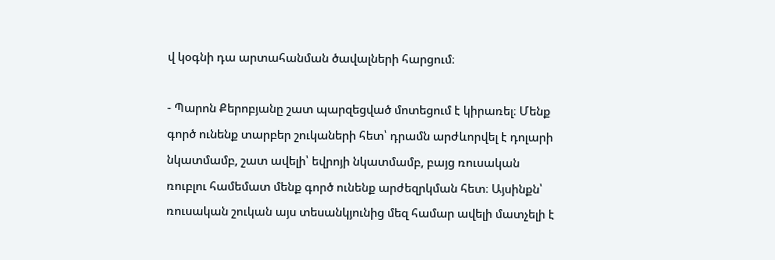վ կօգնի դա արտահանման ծավալների հարցում։

- Պարոն Քերոբյանը շատ պարզեցված մոտեցում է կիրառել։ Մենք գործ ունենք տարբեր շուկաների հետ՝ դրամն արժևորվել է դոլարի նկատմամբ, շատ ավելի՝ եվրոյի նկատմամբ, բայց ռուսական ռուբլու համեմատ մենք գործ ունենք արժեզրկման հետ։ Այսինքն՝ ռուսական շուկան այս տեսանկյունից մեզ համար ավելի մատչելի է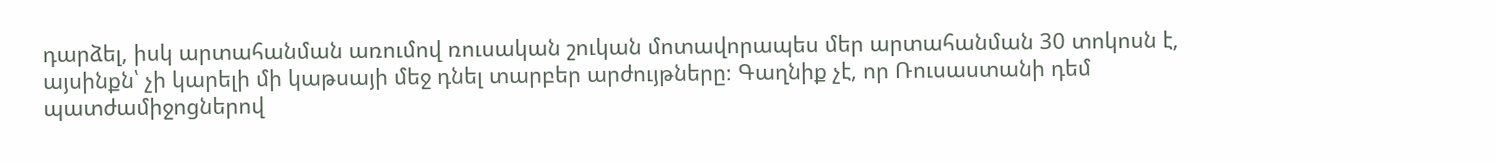դարձել, իսկ արտահանման առումով ռուսական շուկան մոտավորապես մեր արտահանման 30 տոկոսն է, այսինքն՝ չի կարելի մի կաթսայի մեջ դնել տարբեր արժույթները։ Գաղնիք չէ, որ Ռուսաստանի դեմ պատժամիջոցներով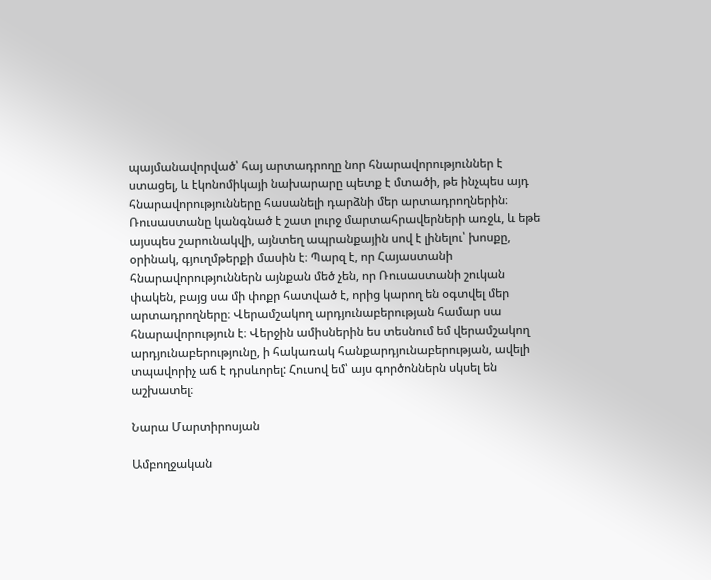պայմանավորված՝ հայ արտադրողը նոր հնարավորություններ է ստացել, և էկոնոմիկայի նախարարը պետք է մտածի, թե ինչպես այդ հնարավորությունները հասանելի դարձնի մեր արտադրողներին։ Ռուսաստանը կանգնած է շատ լուրջ մարտահրավերների առջև, և եթե այսպես շարունակվի, այնտեղ ապրանքային սով է լինելու՝ խոսքը, օրինակ, գյուղմթերքի մասին է։ Պարզ է, որ Հայաստանի հնարավորություններն այնքան մեծ չեն, որ Ռուսաստանի շուկան փակեն, բայց սա մի փոքր հատված է, որից կարող են օգտվել մեր արտադրողները։ Վերամշակող արդյունաբերության համար սա հնարավորություն է։ Վերջին ամիսներին ես տեսնում եմ վերամշակող արդյունաբերությունը, ի հակառակ հանքարդյունաբերության, ավելի տպավորիչ աճ է դրսևորել: Հուսով եմ՝ այս գործոններն սկսել են աշխատել։

Նարա Մարտիրոսյան

Ամբողջական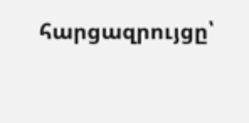հարցազրույցը՝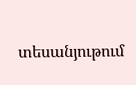տեսանյութում